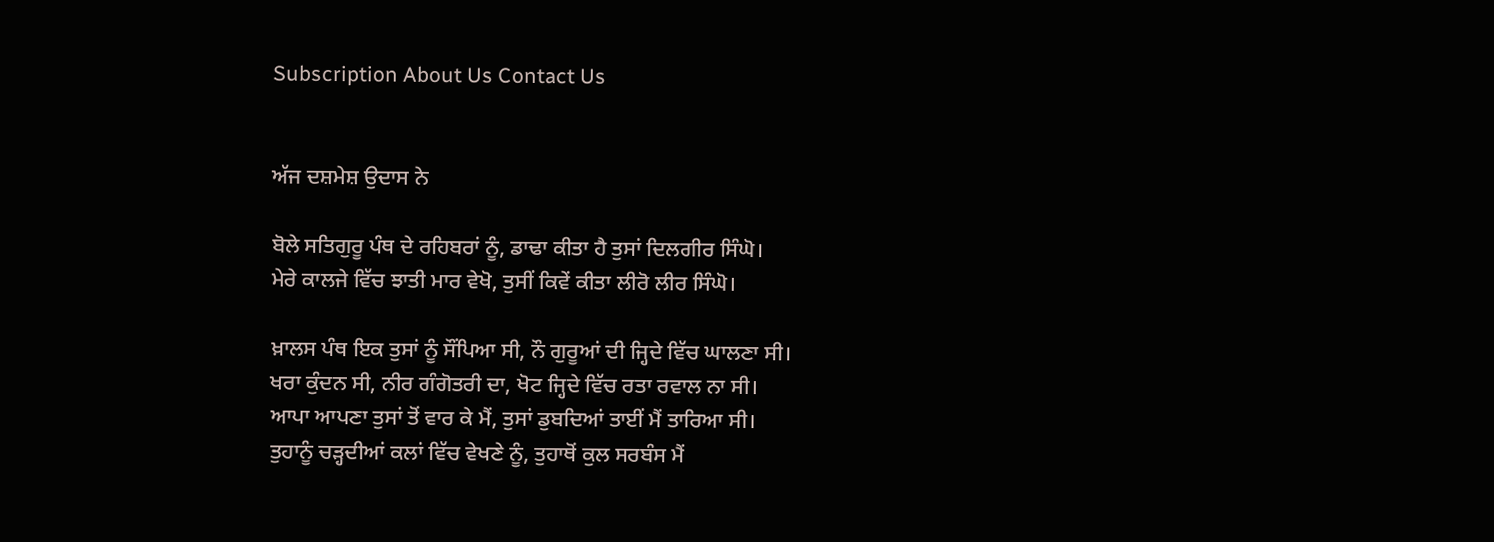Subscription About Us Contact Us


ਅੱਜ ਦਸ਼ਮੇਸ਼ ਉਦਾਸ ਨੇ

ਬੋਲੇ ਸਤਿਗੁਰੂ ਪੰਥ ਦੇ ਰਹਿਬਰਾਂ ਨੂੰ, ਡਾਢਾ ਕੀਤਾ ਹੈ ਤੁਸਾਂ ਦਿਲਗੀਰ ਸਿੰਘੋ।
ਮੇਰੇ ਕਾਲਜੇ ਵਿੱਚ ਝਾਤੀ ਮਾਰ ਵੇਖੋ, ਤੁਸੀਂ ਕਿਵੇਂ ਕੀਤਾ ਲੀਰੋ ਲੀਰ ਸਿੰਘੋ।

ਖ਼ਾਲਸ ਪੰਥ ਇਕ ਤੁਸਾਂ ਨੂੰ ਸੌਂਪਿਆ ਸੀ, ਨੌ ਗੁਰੂਆਂ ਦੀ ਜ੍ਹਿਦੇ ਵਿੱਚ ਘਾਲਣਾ ਸੀ।
ਖਰਾ ਕੁੰਦਨ ਸੀ, ਨੀਰ ਗੰਗੋਤਰੀ ਦਾ, ਖੋਟ ਜ੍ਹਿਦੇ ਵਿੱਚ ਰਤਾ ਰਵਾਲ ਨਾ ਸੀ।
ਆਪਾ ਆਪਣਾ ਤੁਸਾਂ ਤੋਂ ਵਾਰ ਕੇ ਮੈਂ, ਤੁਸਾਂ ਡੁਬਦਿਆਂ ਤਾਈਂ ਮੈਂ ਤਾਰਿਆ ਸੀ।
ਤੁਹਾਨੂੰ ਚੜ੍ਹਦੀਆਂ ਕਲਾਂ ਵਿੱਚ ਵੇਖਣੇ ਨੂੰ, ਤੁਹਾਥੋਂ ਕੁਲ ਸਰਬੰਸ ਮੈਂ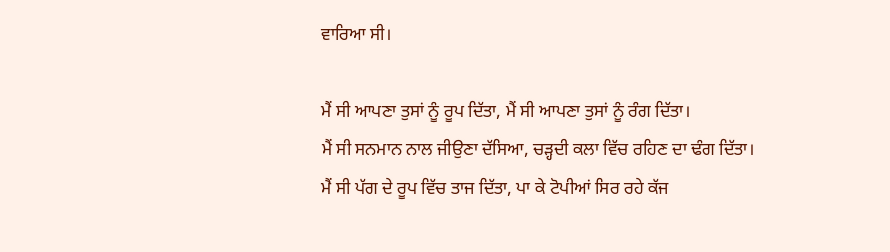ਵਾਰਿਆ ਸੀ।

ਮੈਂ ਸੀ ਆਪਣਾ ਤੁਸਾਂ ਨੂੰ ਰੂਪ ਦਿੱਤਾ, ਮੈਂ ਸੀ ਆਪਣਾ ਤੁਸਾਂ ਨੂੰ ਰੰਗ ਦਿੱਤਾ।
ਮੈਂ ਸੀ ਸਨਮਾਨ ਨਾਲ ਜੀਉਣਾ ਦੱਸਿਆ, ਚੜ੍ਹਦੀ ਕਲਾ ਵਿੱਚ ਰਹਿਣ ਦਾ ਢੰਗ ਦਿੱਤਾ।
ਮੈਂ ਸੀ ਪੱਗ ਦੇ ਰੂਪ ਵਿੱਚ ਤਾਜ ਦਿੱਤਾ, ਪਾ ਕੇ ਟੋਪੀਆਂ ਸਿਰ ਰਹੇ ਕੱਜ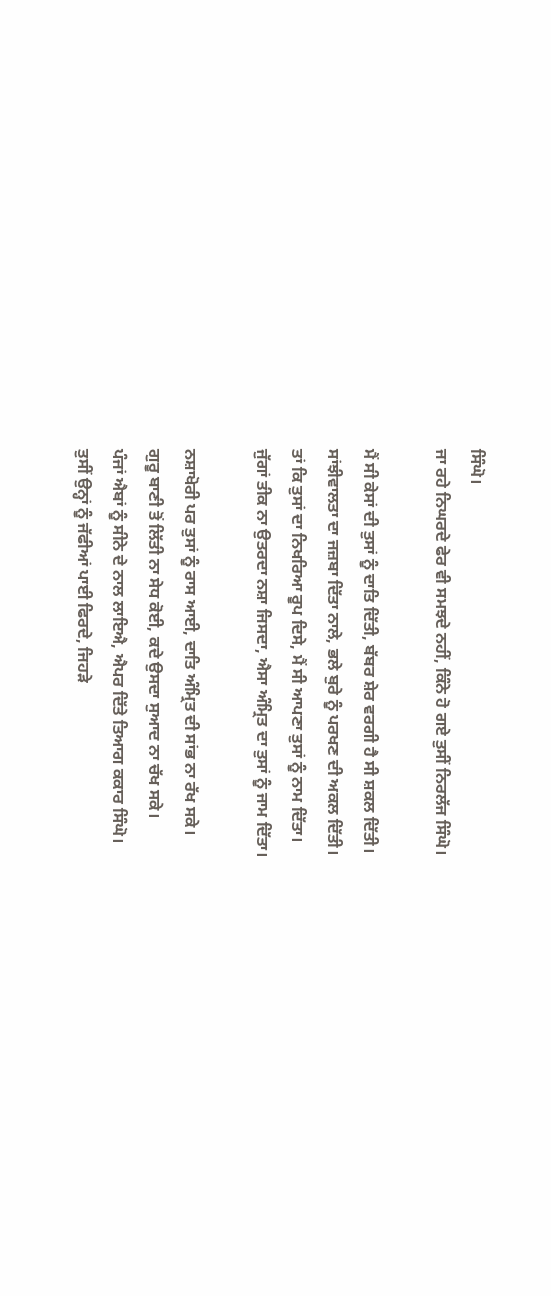ਸਿੰਘੋ।
ਜਾ ਰਹੇ ਨਿਘਰਦੇ ਫੇਰ ਵੀ ਸਮਝਦੇ ਨਹੀਂ, ਕਿੰਨੇ ਹੋ ਗਏ ਤੁਸੀਂ ਨਿਰਲੱਜ ਸਿੰਘੋ।

ਮੈਂ ਸੀ ਕੇਸਾਂ ਦੀ ਤੁਸਾਂ ਨੂੰ ਦਾਤਿ ਦਿੱਤੀ, ਬੱਬਰ ਸ਼ੇਰ ਵਰਗੀ ਹੈ ਸੀ ਸ਼ਕਲ ਦਿੱਤੀ।
ਸਾਂਝੀਵਾਲਤਾ ਦਾ ਜਜ਼ਬਾ ਦਿੱਤਾ ਨਾਲੇ, ਭਲੇ ਬੁਰੇ ਨੂੰ ਪਰਖਣ ਦੀ ਅਕਲ ਦਿੱਤੀ।
ਤਾਂ ਕਿ ਤੁਸਾਂ ਦਾ ਨਿਖਰਿਆ ਰੂਪ ਦਿਸੇ, ਮੈਂ ਸੀ ਆਪਣਾ ਤੁਸਾਂ ਨੂੰ ਨਾਮ ਦਿੱਤਾ।
ਜੁੱਗਾਂ ਤੀਕ ਨਾ ਉਤਰਦਾ ਨਸ਼ਾ ਜਿਸਦਾ, ਐਸਾ ਅੰਮ੍ਰਿਤ ਦਾ ਤੁਸਾਂ ਨੂੰ ਜਾਮ ਦਿੱਤਾ।

ਨਸ਼ਾਖੋਰੀ ਪਰ ਤੁਸਾਂ ਨੂੰ ਰਾਸ ਆਈ, ਦਾਤਿ ਅੰਮ੍ਰਿਤ ਦੀ ਸਾਂਭ ਨਾ ਰੱਖ ਸਕੇ।
ਗੁਰੂ ਬਾਣੀ ਤੋਂ ਲਿੱਤੀ ਨਾ ਸੇਧ ਕੋਈ, ਕਦੇ ਉਸਦਾ ਸੁਆਦ ਨਾ ਚੱਖ ਸਕੇ।
ਪੰਜਾਂ ਐਬਾਂ ਨੂੰ ਸੀਨੇ ਦੇ ਨਾਲ ਲਾਇਐ, ਐਪਰ ਦਿੱਤੇ ਤਿਆਗ ਕਕਾਰ ਸਿੰਘੋ।
ਤੁਸੀਂ ਉਨ੍ਹਾਂ ਨੂੰ ਜੱਫੀਆਂ ਪਾਈ ਫਿਰਦੇ, ਜਿਹੜੇ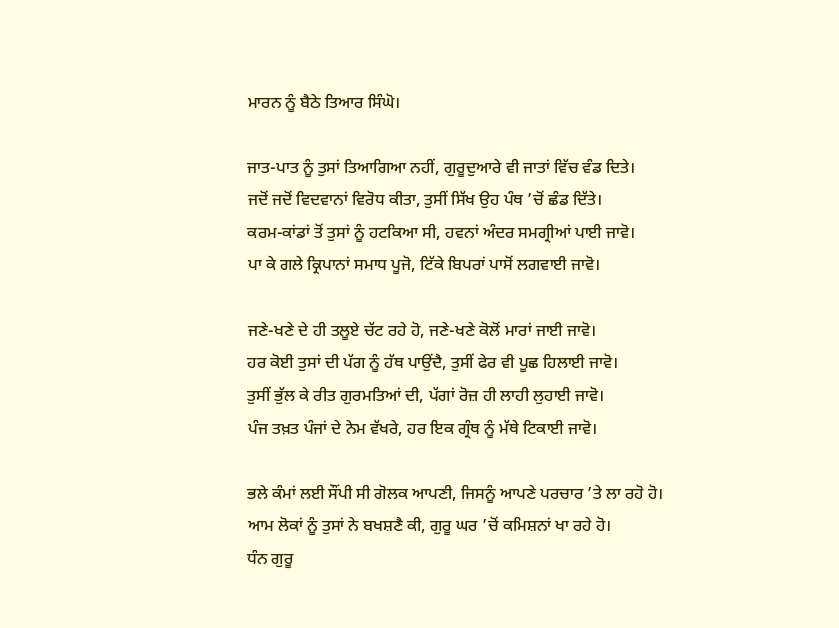ਮਾਰਨ ਨੂੰ ਬੈਠੇ ਤਿਆਰ ਸਿੰਘੋ।

ਜਾਤ-ਪਾਤ ਨੂੰ ਤੁਸਾਂ ਤਿਆਗਿਆ ਨਹੀਂ, ਗੁਰੂਦੁਆਰੇ ਵੀ ਜਾਤਾਂ ਵਿੱਚ ਵੰਡ ਦਿਤੇ।
ਜਦੋਂ ਜਦੋਂ ਵਿਦਵਾਨਾਂ ਵਿਰੋਧ ਕੀਤਾ, ਤੁਸੀਂ ਸਿੱਖ ਉਹ ਪੰਥ ’ਚੋਂ ਛੰਡ ਦਿੱਤੇ।
ਕਰਮ-ਕਾਂਡਾਂ ਤੋਂ ਤੁਸਾਂ ਨੂੰ ਹਟਕਿਆ ਸੀ, ਹਵਨਾਂ ਅੰਦਰ ਸਮਗ੍ਰੀਆਂ ਪਾਈ ਜਾਵੋ।
ਪਾ ਕੇ ਗਲੇ ਕ੍ਰਿਪਾਨਾਂ ਸਮਾਧ ਪੂਜੋ, ਟਿੱਕੇ ਬਿਪਰਾਂ ਪਾਸੋਂ ਲਗਵਾਈ ਜਾਵੋ।

ਜਣੇ-ਖਣੇ ਦੇ ਹੀ ਤਲੂਏ ਚੱਟ ਰਹੇ ਹੋ, ਜਣੇ-ਖਣੇ ਕੋਲੋਂ ਮਾਰਾਂ ਜਾਈ ਜਾਵੋ।
ਹਰ ਕੋਈ ਤੁਸਾਂ ਦੀ ਪੱਗ ਨੂੰ ਹੱਥ ਪਾਉਂਦੈ, ਤੁਸੀਂ ਫੇਰ ਵੀ ਪੂਛ ਹਿਲਾਈ ਜਾਵੋ।
ਤੁਸੀਂ ਭੁੱਲ ਕੇ ਰੀਤ ਗੁਰਮਤਿਆਂ ਦੀ, ਪੱਗਾਂ ਰੋਜ਼ ਹੀ ਲਾਹੀ ਲੁਹਾਈ ਜਾਵੋ।
ਪੰਜ ਤਖ਼ਤ ਪੰਜਾਂ ਦੇ ਨੇਮ ਵੱਖਰੇ, ਹਰ ਇਕ ਗ੍ਰੰਥ ਨੂੰ ਮੱਥੇ ਟਿਕਾਈ ਜਾਵੋ।

ਭਲੇ ਕੰਮਾਂ ਲਈ ਸੌਂਪੀ ਸੀ ਗੋਲਕ ਆਪਣੀ, ਜਿਸਨੂੰ ਆਪਣੇ ਪਰਚਾਰ ’ਤੇ ਲਾ ਰਹੋ ਹੋ।
ਆਮ ਲੋਕਾਂ ਨੂੰ ਤੁਸਾਂ ਨੇ ਬਖਸ਼ਣੈ ਕੀ, ਗੁਰੂ ਘਰ ’ਚੋਂ ਕਮਿਸ਼ਨਾਂ ਖਾ ਰਹੇ ਹੋ।
ਧੰਨ ਗੁਰੂ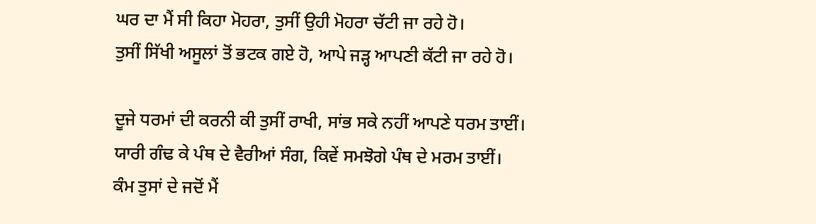ਘਰ ਦਾ ਮੈਂ ਸੀ ਕਿਹਾ ਮੋਹਰਾ, ਤੁਸੀਂ ਉਹੀ ਮੋਹਰਾ ਚੱਟੀ ਜਾ ਰਹੇ ਹੋ।
ਤੁਸੀਂ ਸਿੱਖੀ ਅਸੂਲਾਂ ਤੋਂ ਭਟਕ ਗਏ ਹੋ, ਆਪੇ ਜੜ੍ਹ ਆਪਣੀ ਕੱਟੀ ਜਾ ਰਹੇ ਹੋ।

ਦੂਜੇ ਧਰਮਾਂ ਦੀ ਕਰਨੀ ਕੀ ਤੁਸੀਂ ਰਾਖੀ, ਸਾਂਭ ਸਕੇ ਨਹੀਂ ਆਪਣੇ ਧਰਮ ਤਾਈਂ।
ਯਾਰੀ ਗੰਢ ਕੇ ਪੰਥ ਦੇ ਵੈਰੀਆਂ ਸੰਗ, ਕਿਵੇਂ ਸਮਝੋਗੇ ਪੰਥ ਦੇ ਮਰਮ ਤਾਈਂ।
ਕੰਮ ਤੁਸਾਂ ਦੇ ਜਦੋਂ ਮੈਂ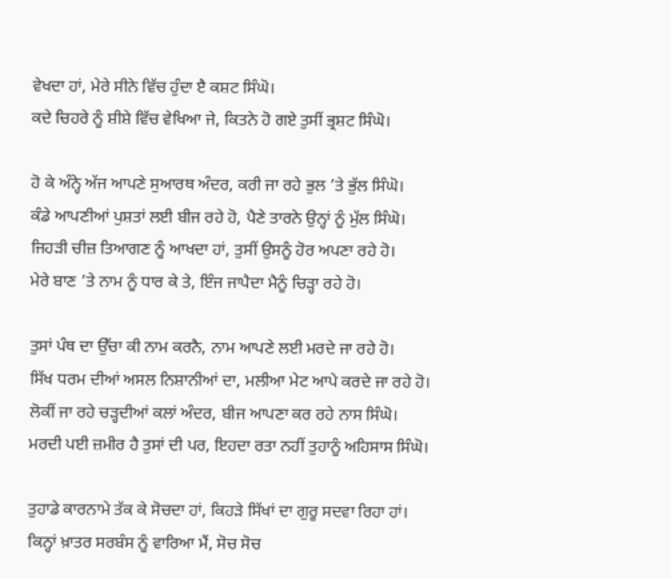ਵੇਖਦਾ ਹਾਂ, ਮੇਰੇ ਸੀਨੇ ਵਿੱਚ ਹੁੰਦਾ ੲੈ ਕਸ਼ਟ ਸਿੰਘੋ।
ਕਦੇ ਚਿਹਰੇ ਨੂੰ ਸ਼ੀਸ਼ੇ ਵਿੱਚ ਵੇਖਿਆ ਜੇ, ਕਿਤਨੇ ਹੋ ਗਏ ਤੁਸੀਂ ਭ੍ਰਸ਼ਟ ਸਿੰਘੋ।

ਹੋ ਕੇ ਅੰਨ੍ਹੇ ਅੱਜ ਆਪਣੇ ਸੁਆਰਥ ਅੰਦਰ, ਕਰੀ ਜਾ ਰਹੇ ਭੁਲ ’ਤੇ ਭੁੱਲ ਸਿੰਘੋ।
ਕੰਡੇ ਆਪਣੀਆਂ ਪੁਸ਼ਤਾਂ ਲਈ ਬੀਜ ਰਹੇ ਹੋ, ਪੈਣੇ ਤਾਰਨੇ ਉਨ੍ਹਾਂ ਨੂੰ ਮੁੱਲ ਸਿੰਘੋ।
ਜਿਹੜੀ ਚੀਜ਼ ਤਿਆਗਣ ਨੂੰ ਆਖਦਾ ਹਾਂ, ਤੁਸੀਂ ਉਸਨੂੰ ਹੋਰ ਅਪਣਾ ਰਹੇ ਹੋ।
ਮੇਰੇ ਬਾਣ ’ਤੇ ਨਾਮ ਨੂੰ ਧਾਰ ਕੇ ਤੇ, ਇੰਜ ਜਾਪੈਦਾ ਮੈਨੂੰ ਚਿੜ੍ਹਾ ਰਹੇ ਹੋ।

ਤੁਸਾਂ ਪੰਥ ਦਾ ਉੱਚਾ ਕੀ ਨਾਮ ਕਰਨੈ, ਨਾਮ ਆਪਣੇ ਲਈ ਮਰਦੇ ਜਾ ਰਹੇ ਹੋ।
ਸਿੱਖ ਧਰਮ ਦੀਆਂ ਅਸਲ ਨਿਸ਼ਾਨੀਆਂ ਦਾ, ਮਲੀਆ ਮੇਟ ਆਪੇ ਕਰਦੇ ਜਾ ਰਹੇ ਹੋ।
ਲੋਕੀਂ ਜਾ ਰਹੇ ਚੜ੍ਹਦੀਆਂ ਕਲਾਂ ਅੰਦਰ, ਬੀਜ ਆਪਣਾ ਕਰ ਰਹੇ ਨਾਸ ਸਿੰਘੋ।
ਮਰਦੀ ਪਈ ਜ਼ਮੀਰ ਹੈ ਤੁਸਾਂ ਦੀ ਪਰ, ਇਹਦਾ ਰਤਾ ਨਹੀਂ ਤੁਹਾਨੂੰ ਅਹਿਸਾਸ ਸਿੰਘੋ।

ਤੁਹਾਡੇ ਕਾਰਨਾਮੇ ਤੱਕ ਕੇ ਸੋਚਦਾ ਹਾਂ, ਕਿਹੜੇ ਸਿੱਖਾਂ ਦਾ ਗੁਰੂ ਸਦਵਾ ਰਿਹਾ ਹਾਂ।
ਕਿਨ੍ਹਾਂ ਖ਼ਾਤਰ ਸਰਬੰਸ ਨੂੰ ਵਾਰਿਆ ਮੈਂ, ਸੋਚ ਸੋਚ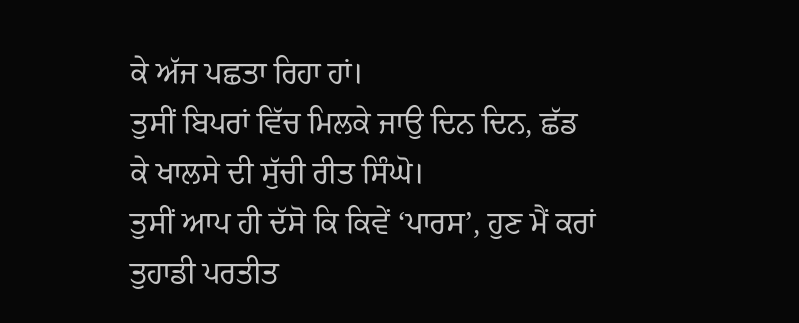ਕੇ ਅੱਜ ਪਛਤਾ ਰਿਹਾ ਹਾਂ।
ਤੁਸੀਂ ਬਿਪਰਾਂ ਵਿੱਚ ਮਿਲਕੇ ਜਾਉ ਦਿਨ ਦਿਨ, ਛੱਡ ਕੇ ਖਾਲਸੇ ਦੀ ਸੁੱਚੀ ਰੀਤ ਸਿੰਘੋ।
ਤੁਸੀਂ ਆਪ ਹੀ ਦੱਸੋ ਕਿ ਕਿਵੇਂ ‘ਪਾਰਸ’, ਹੁਣ ਮੈਂ ਕਰਾਂ ਤੁਹਾਡੀ ਪਰਤੀਤ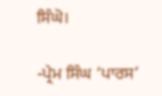ਸਿੰਘੋ।

-ਪ੍ਰੇਮ ਸਿੰਘ ‘ਪਾਰਸ’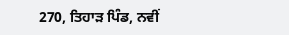270, ਤਿਹਾੜ ਪਿੰਡ, ਨਵੀਂ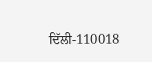ਦਿੱਲੀ-110018